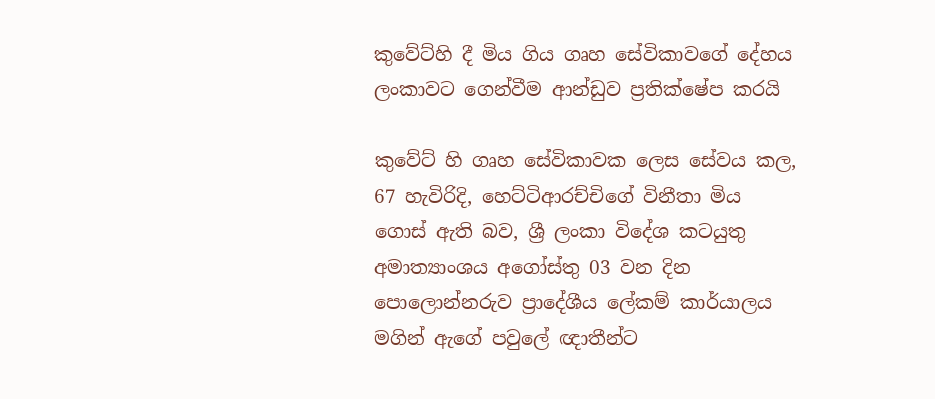කුවේට්හි දී මිය ගිය ගෘහ සේවිකාවගේ දේහය ලංකාවට ගෙන්වීම ආන්ඩුව ප්‍රතික්ෂේප කරයි

කුවේට් හි ගෘහ සේවිකාවක ලෙස සේවය කල, 67 හැවිරිදි, හෙට්ටිආරච්චිගේ විනීතා මිය ගොස් ඇති බව, ශ්‍රී ලංකා විදේශ කටයුතු අමාත්‍යාංශය අගෝස්තු 03 වන දින පොලොන්නරුව ප්‍රාදේශීය ලේකම් කාර්යාලය මගින් ඇගේ පවුලේ ඥාතීන්ට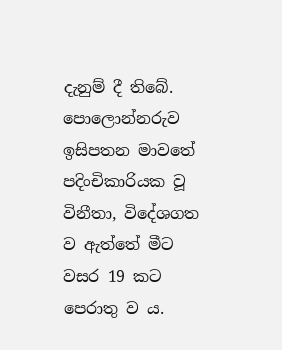දැනුම් දී තිබේ. පොලොන්නරුව ඉසිපතන මාවතේ පදිංචිකාරියක වූ විනීතා, විදේශගත ව ඇත්තේ මීට වසර 19 කට පෙරාතු ව ය.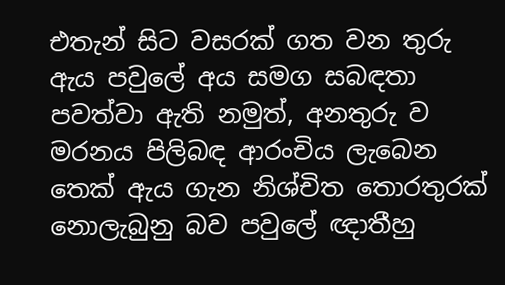එතැන් සිට වසරක් ගත වන තුරු ඇය පවුලේ අය සමග සබඳතා පවත්වා ඇති නමුත්, අනතුරු ව මරනය පිලිබඳ ආරංචිය ලැබෙන තෙක් ඇය ගැන නිශ්චිත තොරතුරක් නොලැබුනු බව පවුලේ ඥාතීහු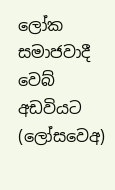ලෝක සමාජවාදී වෙබ් අඩවියට (ලෝසවෙඅ)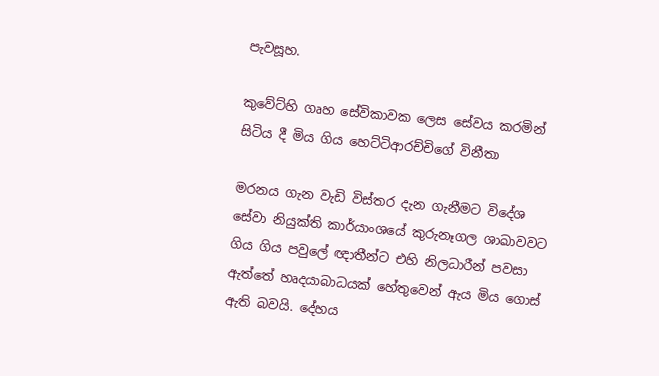පැවසූහ.

කුවේට්හි ගෘහ සේවිකාවක ලෙස සේවය කරමින් සිටිය දී මිය ගිය හෙට්ටිආරච්චිගේ විනීතා

මරනය ගැන වැඩි විස්තර දැන ගැනීමට විදේශ සේවා නියුක්ති කාර්යාංශයේ කුරුනෑගල ශාඛාවවට ගිය ගිය පවුලේ ඥාතීන්ට එහි නිලධාරීන් පවසා ඇත්තේ හෘදයාබාධයක් හේතුවෙන් ඇය මිය ගොස් ඇති බවයි. දේහය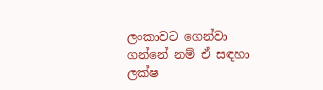ලංකාවට ගෙන්වා ගන්නේ නම් ඒ සඳහා ලක්ෂ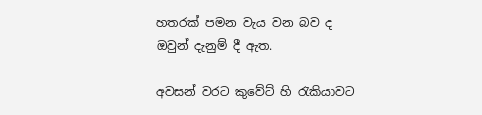හතරක් පමන වැය වන බව ද ඔවුන් දැනුම් දී ඇත.

අවසන් වරට කුවේට් හි රැකියාවට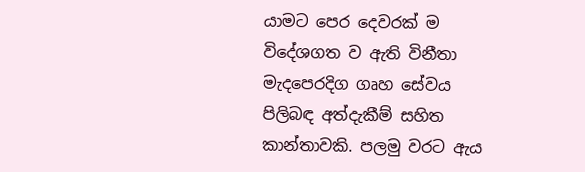යාමට පෙර දෙවරක් ම විදේශගත ව ඇති විනීතා මැදපෙරදිග ගෘහ සේවය පිලිබඳ අත්දැකීම් සහිත කාන්තාවකි. පලමු වරට ඇය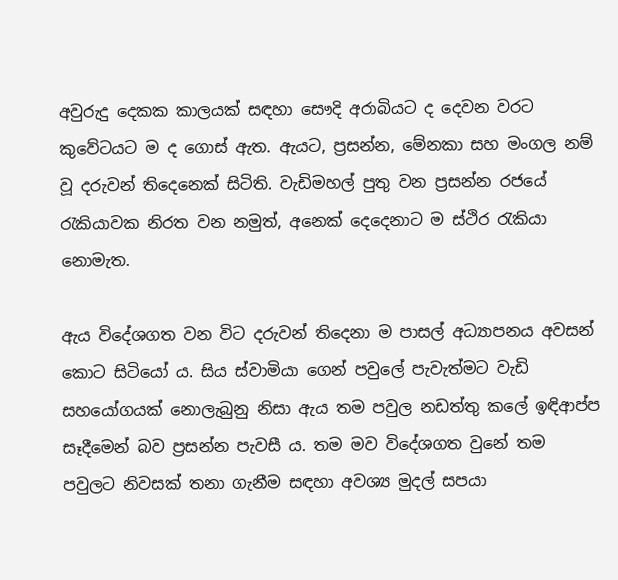අවුරුදු දෙකක කාලයක් සඳහා සෞදි අරාබියට ද දෙවන වරට කුවේටයට ම ද ගොස් ඇත. ඇයට, ප්‍රසන්න, මේනකා සහ මංගල නම් වූ දරුවන් තිදෙනෙක් සිටිති. වැඩිමහල් පුතු වන ප්‍රසන්න රජයේ රැකියාවක නිරත වන නමුත්, අනෙක් දෙදෙනාට ම ස්ථිර රැකියා නොමැත.

ඇය විදේශගත වන විට දරුවන් තිදෙනා ම පාසල් අධ්‍යාපනය අවසන් කොට සිටියෝ ය. සිය ස්වාමියා ගෙන් පවුලේ පැවැත්මට වැඩි සහයෝගයක් නොලැබුනු නිසා ඇය තම පවුල නඩත්තු කලේ ඉඳිආප්ප සෑදීමෙන් බව ප්‍රසන්න පැවසී ය. තම මව විදේශගත වුනේ තම පවුලට නිවසක් තනා ගැනීම සඳහා අවශ්‍ය මුදල් සපයා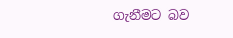ගැනීමට බව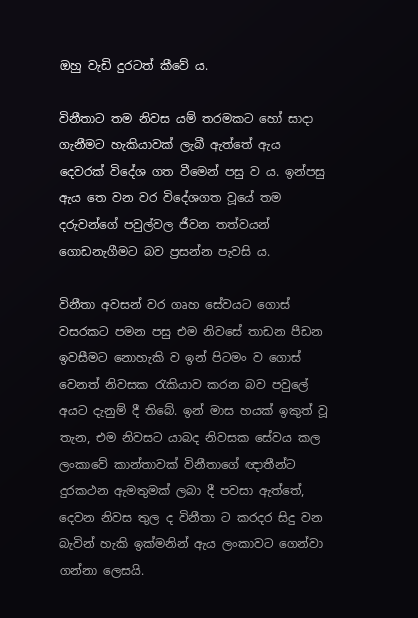ඔහු වැඩි දුරටත් කීවේ ය.

විනීතාට තම නිවස යම් තරමකට හෝ සාදා ගැනීමට හැකියාවක් ලැබී ඇත්තේ ඇය දෙවරක් විදේශ ගත වීමෙන් පසු ව ය. ඉන්පසු ඇය තෙ වන වර විදේශගත වූයේ තම දරුවන්ගේ පවුල්වල ජීවන තත්වයන් ගොඩනැගීමට බව ප්‍රසන්න පැවසි ය.

විනීතා අවසන් වර ගෘහ සේවයට ගොස් වසරකට පමන පසු එම නිවසේ තාඩන පීඩන ඉවසීමට නොහැකි ව ඉන් පිටමං ව ගොස් වෙනත් නිවසක රැකියාව කරන බව පවුලේ අයට දැනුම් දී තිබේ. ඉන් මාස හයක් ඉකුත් වූ තැන, එම නිවසට යාබද නිවසක සේවය කල ලංකාවේ කාන්තාවක් විනීතාගේ ඥාතීන්ට දුරකථන ඇමතුමක් ලබා දී පවසා ඇත්තේ, දෙවන නිවස තුල ද විනීතා ට කරදර සිදු වන බැවින් හැකි ඉක්මනින් ඇය ලංකාවට ගෙන්වා ගන්නා ලෙසයි.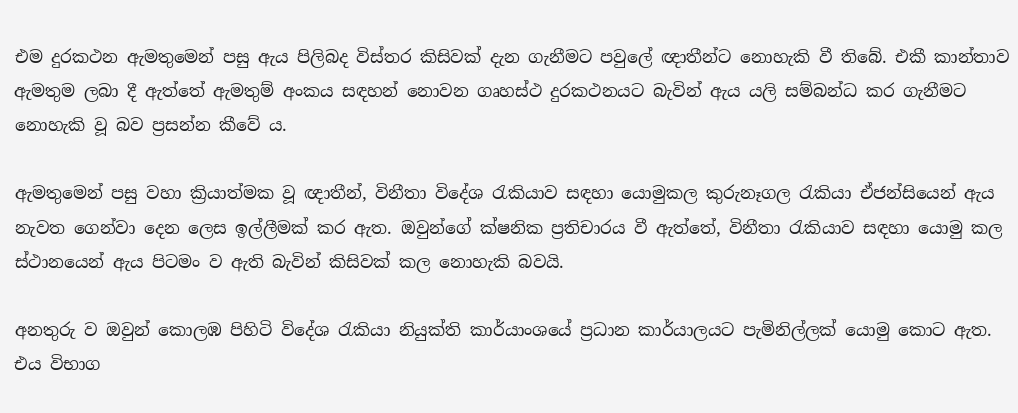එම දුරකථන ඇමතුමෙන් පසු ඇය පිලිබද විස්තර කිසිවක් දැන ගැනීමට පවුලේ ඥාතීන්ට නොහැකි වී තිබේ. එකී කාන්තාව ඇමතුම ලබා දී ඇත්තේ ඇමතුම් අංකය සඳහන් නොවන ගෘහස්ථ දුරකථනයට බැවින් ඇය යලි සම්බන්ධ කර ගැනීමට නොහැකි වූ බව ප්‍රසන්න කීවේ ය.

ඇමතුමෙන් පසු වහා ක්‍රියාත්මක වූ ඥාතීන්, විනීතා විදේශ රැකියාව සඳහා යොමුකල කුරුනෑගල රැකියා ඒජන්සියෙන් ඇය නැවත ගෙන්වා දෙන ලෙස ඉල්ලීමක් කර ඇත. ඔවුන්ගේ ක්ෂනික ප්‍රතිචාරය වී ඇත්තේ, විනීතා රැකියාව සඳහා යොමු කල ස්ථානයෙන් ඇය පිටමං ව ඇති බැවින් කිසිවක් කල නොහැකි බවයි.

අනතුරු ව ඔවුන් කොලඹ පිහිටි විදේශ රැකියා නියුක්ති කාර්යාංශයේ ප්‍රධාන කාර්යාලයට පැමිනිල්ලක් යොමු කොට ඇත. එය විභාග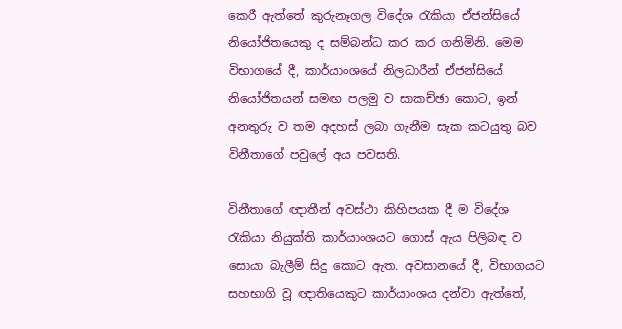කෙරී ඇත්තේ කුරුනෑගල විදේශ රැකියා ඒජන්සියේ නියෝජිතයෙකු ද සම්බන්ධ කර කර ගනිමිනි. මෙම විභාගයේ දී, කාර්යාංශයේ නිලධාරීන් ඒජන්සියේ නියෝජිතයන් සමඟ පලමු ව සාකච්ඡා කොට, ඉන් අනතුරු ව තම අදහස් ලබා ගැනීම සැක කටයුතු බව විනීතාගේ පවුලේ අය පවසති.

විනීතාගේ ඥාතීන් අවස්ථා කිහිපයක දී ම විදේශ රැකියා නියුක්ති කාර්යාංශයට ගොස් ඇය පිලිබඳ ව සොයා බැලීම් සිදු කොට ඇත. අවසානයේ දී, විභාගයට සහභාගි වූ ඥාතියෙකුට කාර්යාංශය දන්වා ඇත්තේ,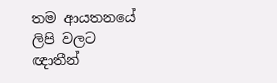තම ආයතනයේ ලිපි වලට ඥාතීන්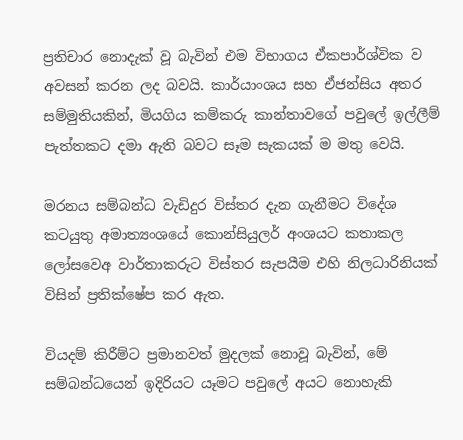ප්‍රතිචාර නොදැක් වූ බැවින් එම විභාගය ඒකපාර්ශ්වික ව අවසන් කරන ලද බවයි. කාර්යාංශය සහ ඒජන්සිය අතර සම්මුතියකින්, මියගිය කම්කරු කාන්තාවගේ පවුලේ ඉල්ලීම් පැත්තකට දමා ඇති බවට සෑම සැකයක් ම මතු වෙයි.

මරනය සම්බන්ධ වැඩිදුර විස්තර දැන ගැනීමට විදේශ කටයුතු අමාත්‍යංශයේ කොන්සියුලර් අංශයට කතාකල ලෝසවෙඅ වාර්තාකරුට විස්තර සැපයීම එහි නිලධාරිනියක් විසින් ප්‍රතික්ෂේප කර ඇත.

වියදම් කිරීම්ට ප්‍රමානවත් මුදලක් නොවූ බැවින්, මේ සම්බන්ධයෙන් ඉදිරියට යෑමට පවුලේ අයට නොහැකි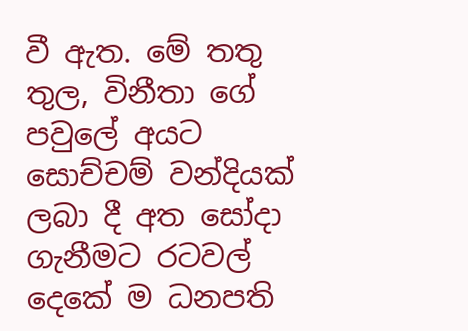වී ඇත. මේ තතු තුල, විනීතා ගේ පවුලේ අයට සොච්චම් වන්දියක් ලබා දී අත සෝදා ගැනීමට රටවල් දෙකේ ම ධනපති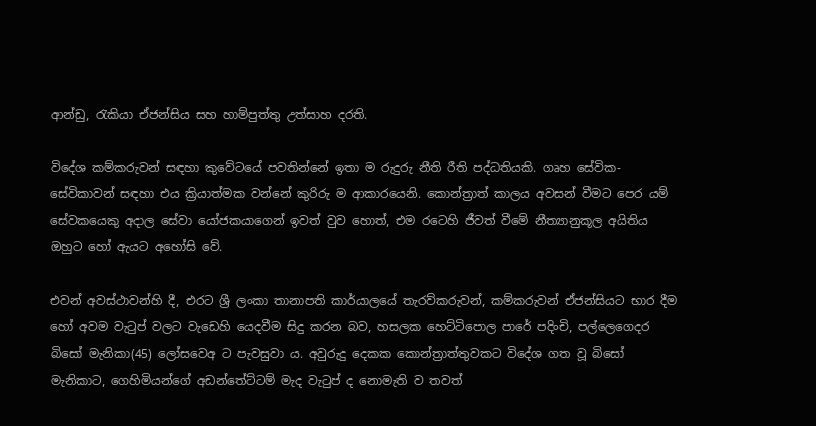ආන්ඩු, රැකියා ඒජන්සිය සහ හාම්පුත්තු උත්සාහ දරති.

විදේශ කම්කරුවන් සඳහා කුවේටයේ පවතින්නේ ඉතා ම රුදුරු නීති රීති පද්ධතියකි. ගෘහ සේවික-සේවිකාවන් සඳහා එය ක්‍රියාත්මක වන්නේ කුරිරු ම ආකාරයෙනි. කොන්ත්‍රාත් කාලය අවසන් වීමට පෙර යම් සේවකයෙකු අදාල සේවා යෝජකයාගෙන් ඉවත් වුව හොත්, එම රටෙහි ජීවත් වීමේ නීත්‍යානුකූල අයිතිය ඔහුට හෝ ඇයට අහෝසි වේ.

එවන් අවස්ථාවන්හි දී, එරට ශ්‍රී ලංකා තානාපති කාර්යාලයේ තැරව්කරුවන්, කම්කරුවන් ඒජන්සියට භාර දීම හෝ අවම වැටුප් වලට වැඩෙහි යෙදවීම සිදු කරන බව, හසලක හෙට්ටිපොල පාරේ පදිංචි, පල්ලෙගෙදර බිසෝ මැනිකා(45) ලෝසවෙඅ ට පැවසුවා ය. අවුරුදු දෙකක කොන්ත්‍රාත්තුවකට විදේශ ගත වූ බිසෝ මැනිකාට, ගෙහිමියන්ගේ අඩන්තේට්ටම් මැද වැටුප් ද නොමැති ව තවත්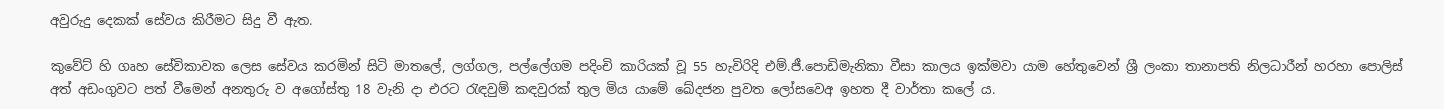අවුරුදු දෙකක් සේවය කිරීමට සිදු වී ඇත.

කුවේට් හි ගෘහ සේවිකාවක ලෙස සේවය කරමින් සිටි මාතලේ, ලග්ගල, පල්ලේගම පදිංචි කාරියක් වූ 55 හැවිරිදි එම්.ජී.පොඩිමැනිකා වීසා කාලය ඉක්මවා යාම හේතුවෙන් ශ්‍රී ලංකා තානාපති නිලධාරීන් හරහා පොලිස් අත් අඩංගුවට පත් වීමෙන් අනතුරු ව අගෝස්තු 18 වැනි දා එරට රැඳවුම් කඳවුරක් තුල මිය යාමේ ඛේදජන පුවත ලෝසවෙඅ ඉහත දී වාර්තා කලේ ය.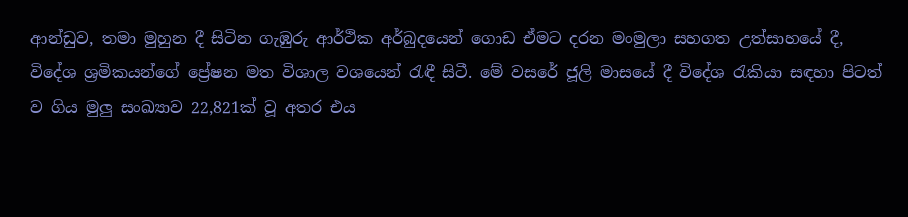ආන්ඩුව, තමා මුහුන දී සිටින ගැඹුරු ආර්ථික අර්බුදයෙන් ගොඩ ඒමට දරන මංමුලා සහගත උත්සාහයේ දී, විදේශ ශ්‍රමිකයන්ගේ ප්‍රේෂන මත විශාල වශයෙන් රැඳී සිටී. මේ වසරේ ජූලි මාසයේ දී විදේශ රැකියා සඳහා පිටත් ව ගිය මුලු සංඛ්‍යාව 22,821ක් වූ අතර එය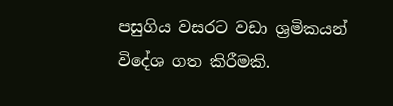පසුගිය වසරට වඩා ශ්‍රමිකයන් විදේශ ගත කිරීමකි.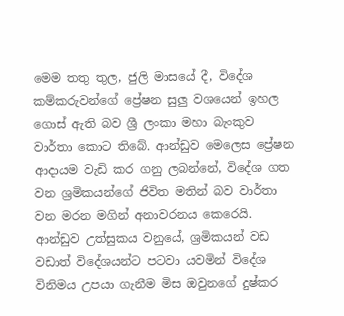මෙම තතු තුල, ජුලි මාසයේ දී, විදේශ කම්කරුවන්ගේ ප්‍රේෂන සුලු වශයෙන් ඉහල ගොස් ඇති බව ශ්‍රී ලංකා මහා බැංකුව වාර්තා කොට තිබේ. ආන්ඩුව මෙලෙස ප්‍රේෂන ආදායම වැඩි කර ගනු ලබන්නේ, විදේශ ගත වන ශ්‍රමිකයන්ගේ ජිවිත මතින් බව වාර්තා වන මරන මගින් අනාවරනය කෙරෙයි. ආන්ඩුව උත්සුකය වනුයේ, ශ්‍රමිකයන් වඩ වඩාත් විදේශයන්ට පටවා යවමින් විදේශ විනිමය උපයා ගැනීම මිස ඔවුනගේ දුෂ්කර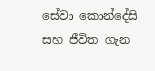සේවා කොන්දේසි සහ ජීවිත ගැන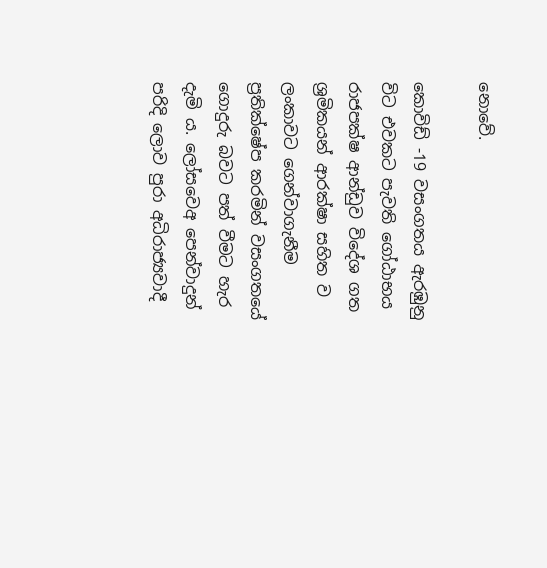නොවේ.

කොවිඩ් -19 වසංගතය ඇරඹුනු විට එවකට පැවති ගෝඨාභය රාජපක්ෂ ආන්ඩුව විදේශ ගත ශ්‍රමිකයන් ආරක්ෂා සහිත ව ලංකාවට ගෙන්වාගැනීම ප්‍රතික්ෂේප කරමින් වසංගතයේ ගොදුරු බවට පත් වීමට හැර දැමි ය. ලෝසවෙඅ පෙන්වාදුන් පරිදි ලොව පුරා අධිරාජ්‍යවාදී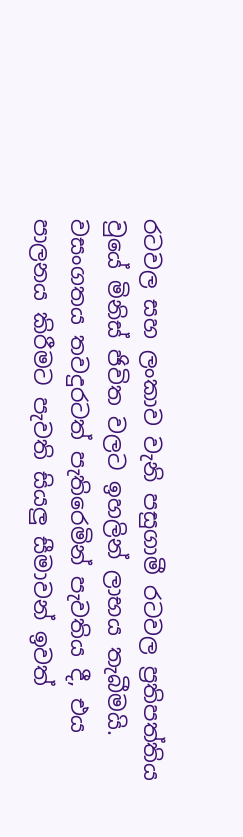රටවල සහ ලංකාව වැනි පසුගාමී රටවල ප්‍රතිපත්තිය වුයේ මිනිස් ජිවිත වලට ඉහලින් ලාභය තැබීමයි. වසංගතය තවදුරටත් පැතිරෙමින් පැවතිය දී, එය පාලනය කිරීමට පැවති සියලු සීමාවන් ඉවත්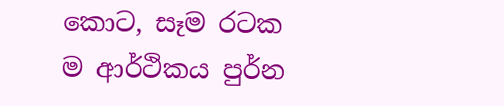කොට, සෑම රටක ම ආර්ථිකය පුර්න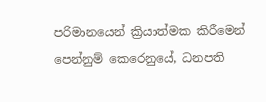පරිමානයෙන් ක්‍රියාත්මක කිරීමෙන් පෙන්නුම් කෙරෙනුයේ, ධනපති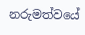නරුමත්වයේ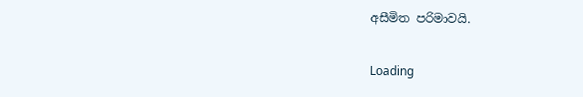අසීමිත පරිමාවයි.

Loading